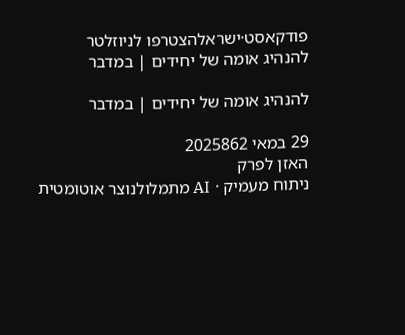פודקאסט·ישראלהצטרפו לניוזלטר
להנהיג אומה של יחידים | במדבר

להנהיג אומה של יחידים | במדבר

29 במאי 2025862
האזן לפרק
ניתוח מעמיק · AI מתמלולנוצר אוטומטית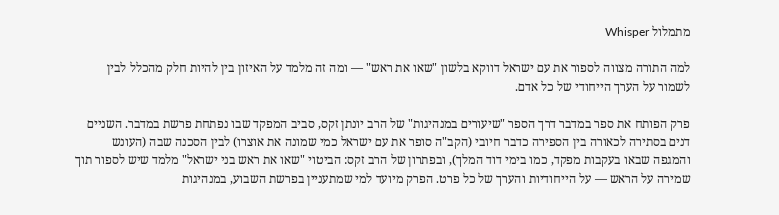מתמלול Whisper

למה התורה מצווה לספור את עם ישראל דווקא בלשון "שאו את ראש" — ומה זה מלמד על האיזון בין להיות חלק מהכלל לבין לשמור על הערך הייחודי של כל אדם.

פרק הפותח את ספר במדבר דרך הספר "שיעורים במנהיגות" של הרב יונתן זקס, סביב המפקד שבו נפתחת פרשת במדבר. השניים דנים בסתירה לכאורה בין הספירה כדבר חיובי (הקב"ה סופר את עם ישראל כמי שמונה את אוצרו) לבין הסכנה שבה (העונש והמגפה שבאו בעקבות מפקד, כמו בימי דוד המלך), ובפתרון של הרב זקס: הביטוי "שאו את ראש בני ישראל" מלמד שיש לספור תוך שמירה על הראש — על הייחודיות והערך של כל פרט. הפרק מיועד למי שמתעניין בפרשת השבוע, במנהיגות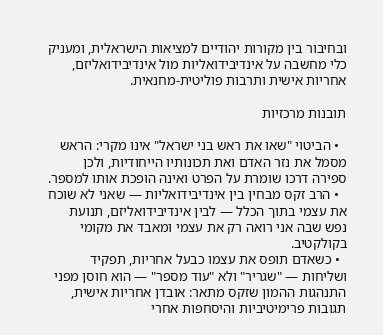ובחיבור בין מקורות יהודיים למציאות הישראלית, ומעניק כלי מחשבה על אינדיבידואליות מול אינדיבידואליזם, אחריות אישית ותרבות פוליטית-מחנאית.

תובנות מרכזיות

  • הביטוי "שאו את ראש בני ישראל" אינו מקרי: הראש מסמל את נזר האדם ואת תכונותיו הייחודיות, ולכן ספירה דרכו שומרת על הפרט ואינה הופכת אותו למספר.
  • הרב זקס מבחין בין אינדיבידואליות — שאני לא שוכח את עצמי בתוך הכלל — לבין אינדיבידואליזם, תנועת נפש שבה אני רואה רק את עצמי ומאבד את מקומי בקולקטיב.
  • כשאדם תופס את עצמו כבעל אחריות, תפקיד ושליחות — "שגריר" ולא "עוד מספר" — הוא חוסן מפני התנהגות ההמון שזקס מתאר: אובדן אחריות אישית, תגובות פרימיטיביות והיסחפות אחרי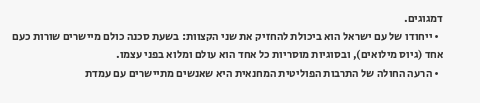דמגוגים.
  • ייחודו של עם ישראל הוא ביכולת להחזיק את שני הקצוות: בשעת סכנה כולם מיישרים שורות כעם אחד (גיוס מילואים), ובסוגיות מוסריות כל אחד הוא עולם ומלוא בפני עצמו.
  • הרעה החולה של התרבות הפוליטית המחנאית היא שאנשים מתיישרים עם עמדת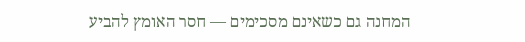המחנה גם כשאינם מסכימים — חסר האומץ להביע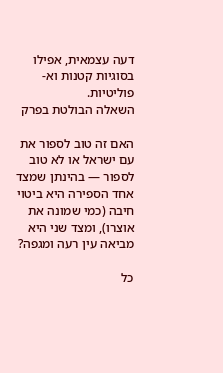דעה עצמאית, אפילו בסוגיות קטנות וא-פוליטיות.
השאלה הבולטת בפרק

האם זה טוב לספור את עם ישראל או לא טוב לספור — בהינתן שמצד אחד הספירה היא ביטוי חיבה (כמי שמונה את אוצרו), ומצד שני היא מביאה עין רעה ומגפה?

כל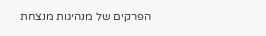הפרקים של מנהיגות מנצחת